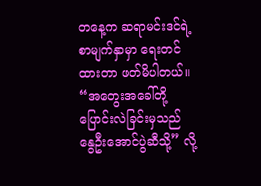တနေ့က ဆရာမင်းဒင်ရဲ့ စာမျက်နှာမှာ ရေးတင်ထားတာ ဖတ်မိပါတယ်။
“အတွေးအခေါ်တို့ ပြောင်းလဲခြင်းမှသည် နွေဦးအောင်ပွဲဆီသို့” လို့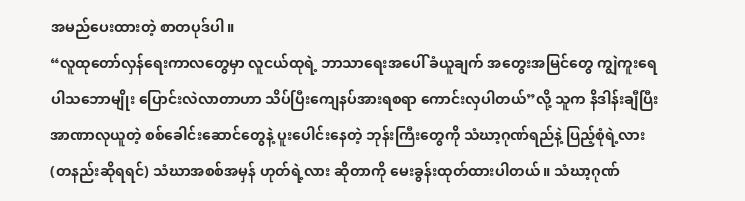အမည်ပေးထားတဲ့ စာတပုဒ်ပါ။
“လူထုတော်လှန်ရေးကာလတွေမှာ လူငယ်ထုရဲ့ ဘာသာရေးအပေါ် ခံယူချက် အတွေးအမြင်တွေ ကျွဲကူးရေပါသဘောမျိုး ပြောင်းလဲလာတာဟာ သိပ်ပြီးကျေနပ်အားရစရာ ကောင်းလှပါတယ်”လို့ သူက နိဒါန်းချီပြီး အာဏာလုယူတဲ့ စစ်ခေါင်းဆောင်တွေနဲ့ ပူးပေါင်းနေတဲ့ ဘုန်းကြီးတွေကို သံဃာ့ဂုဏ်ရည်နဲ့ ပြည့်စုံရဲ့လား (တနည်းဆိုရရင်) သံဃာအစစ်အမှန် ဟုတ်ရဲ့လား ဆိုတာကို မေးခွန်းထုတ်ထားပါတယ်။ သံဃာ့ဂုဏ်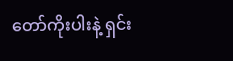တော်ကိုးပါးနဲ့ ရှင်း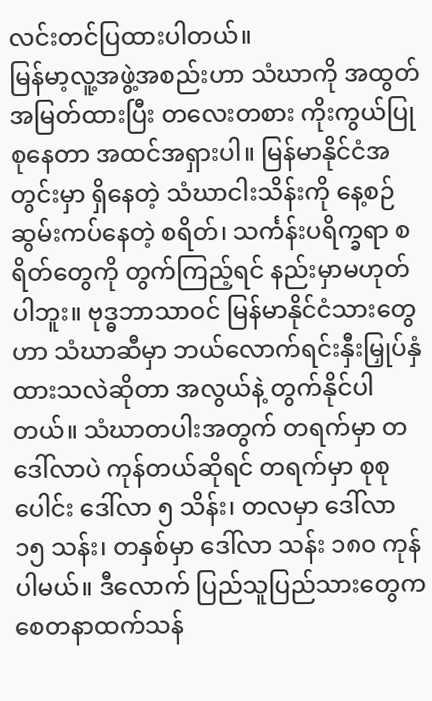လင်းတင်ပြထားပါတယ်။
မြန်မာ့လူ့အဖွဲ့အစည်းဟာ သံဃာကို အထွတ်အမြတ်ထားပြီး တလေးတစား ကိုးကွယ်ပြုစုနေတာ အထင်အရှားပါ။ မြန်မာနိုင်ငံအတွင်းမှာ ရှိနေတဲ့ သံဃာငါးသိန်းကို နေ့စဉ် ဆွမ်းကပ်နေတဲ့ စရိတ်၊ သင်္ကန်းပရိက္ခရာ စရိတ်တွေကို တွက်ကြည့်ရင် နည်းမှာမဟုတ်ပါဘူး။ ဗုဒ္ဓဘာသာဝင် မြန်မာနိုင်ငံသားတွေဟာ သံဃာဆီမှာ ဘယ်လောက်ရင်းနှီးမြှုပ်နှံထားသလဲဆိုတာ အလွယ်နဲ့ တွက်နိုင်ပါတယ်။ သံဃာတပါးအတွက် တရက်မှာ တဒေါ်လာပဲ ကုန်တယ်ဆိုရင် တရက်မှာ စုစုပေါင်း ဒေါ်လာ ၅ သိန်း၊ တလမှာ ဒေါ်လာ ၁၅ သန်း၊ တနှစ်မှာ ဒေါ်လာ သန်း ၁၈၀ ကုန်ပါမယ်။ ဒီလောက် ပြည်သူပြည်သားတွေက စေတနာထက်သန်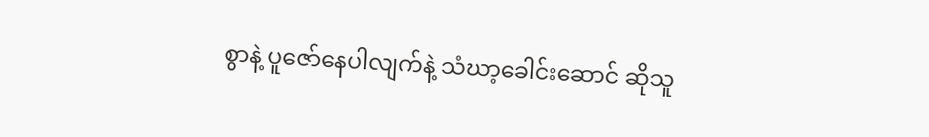စွာနဲ့ ပူဇော်နေပါလျက်နဲ့ သံဃာ့ခေါင်းဆောင် ဆိုသူ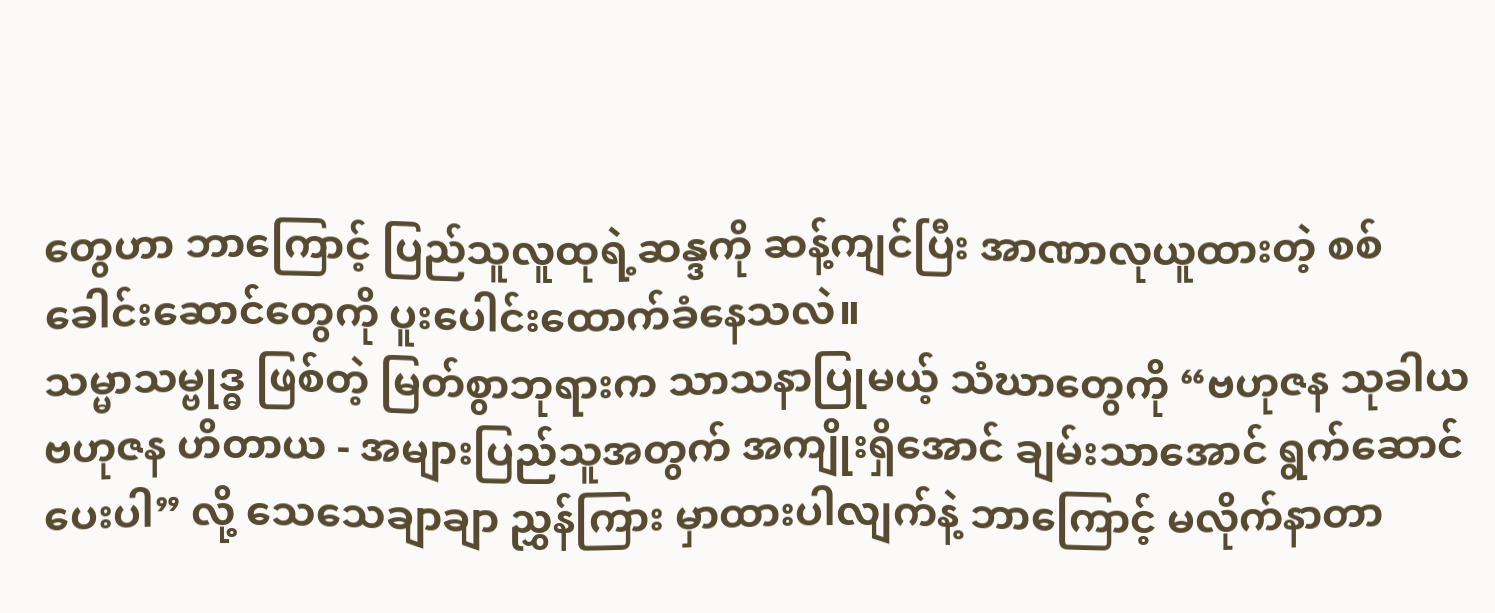တွေဟာ ဘာကြောင့် ပြည်သူလူထုရဲ့ဆန္ဒကို ဆန့်ကျင်ပြီး အာဏာလုယူထားတဲ့ စစ်ခေါင်းဆောင်တွေကို ပူးပေါင်းထောက်ခံနေသလဲ။
သမ္မာသမ္ဗုဒ္ဓ ဖြစ်တဲ့ မြတ်စွာဘုရားက သာသနာပြုမယ့် သံဃာတွေကို “ဗဟုဇန သုခါယ ဗဟုဇန ဟိတာယ - အများပြည်သူအတွက် အကျိုးရှိအောင် ချမ်းသာအောင် ရွက်ဆောင်ပေးပါ” လို့ သေသေချာချာ ညွှန်ကြား မှာထားပါလျက်နဲ့ ဘာကြောင့် မလိုက်နာတာ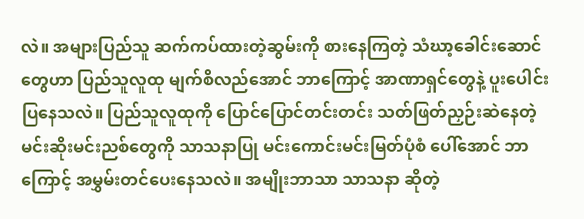လဲ။ အများပြည်သူ ဆက်ကပ်ထားတဲ့ဆွမ်းကို စားနေကြတဲ့ သံဃာ့ခေါင်းဆောင်တွေဟာ ပြည်သူလူထု မျက်စိလည်အောင် ဘာကြောင့် အာဏာရှင်တွေနဲ့ ပူးပေါင်းပြနေသလဲ။ ပြည်သူလူထုကို ပြောင်ပြောင်တင်းတင်း သတ်ဖြတ်ညှဉ်းဆဲနေတဲ့ မင်းဆိုးမင်းညစ်တွေကို သာသနာပြု မင်းကောင်းမင်းမြတ်ပုံစံ ပေါ်အောင် ဘာကြောင့် အမွှမ်းတင်ပေးနေသလဲ။ အမျိုးဘာသာ သာသနာ ဆိုတဲ့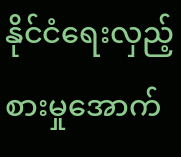နိုင်ငံရေးလှည့်စားမှုအောက်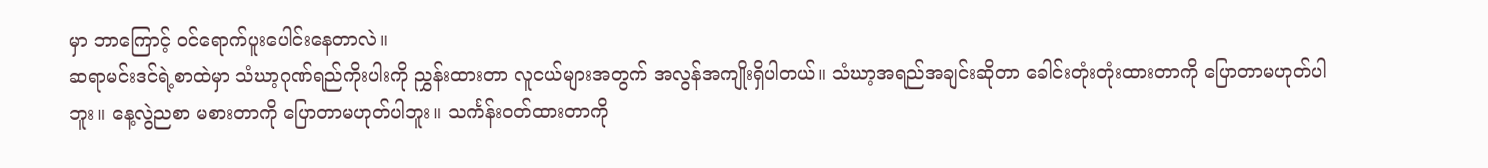မှာ ဘာကြောင့် ဝင်ရောက်ပူးပေါင်းနေတာလဲ။
ဆရာမင်းဒင်ရဲ့စာထဲမှာ သံဃာ့ဂုဏ်ရည်ကိုးပါးကို ညွှန်းထားတာ လူငယ်များအတွက် အလွန်အကျိုးရှိပါတယ်။ သံဃာ့အရည်အချင်းဆိုတာ ခေါင်းတုံးတုံးထားတာကို ပြောတာမဟုတ်ပါဘူး။ နေ့လွဲညစာ မစားတာကို ပြောတာမဟုတ်ပါဘူး။ သင်္ကန်းဝတ်ထားတာကို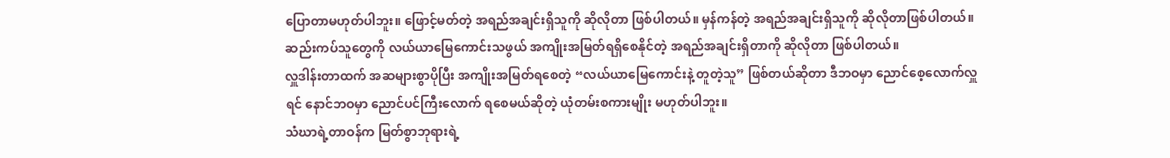ပြောတာမဟုတ်ပါဘူး။ ဖြောင့်မတ်တဲ့ အရည်အချင်းရှိသူကို ဆိုလိုတာ ဖြစ်ပါတယ်။ မှန်ကန်တဲ့ အရည်အချင်းရှိသူကို ဆိုလိုတာဖြစ်ပါတယ်။ ဆည်းကပ်သူတွေကို လယ်ယာမြေကောင်းသဖွယ် အကျိုးအမြတ်ရရှိစေနိုင်တဲ့ အရည်အချင်းရှိတာကို ဆိုလိုတာ ဖြစ်ပါတယ်။
လှူဒါန်းတာထက် အဆများစွာပိုပြီး အကျိုးအမြတ်ရစေတဲ့ “လယ်ယာမြေကောင်းနဲ့ တူတဲ့သူ” ဖြစ်တယ်ဆိုတာ ဒီဘဝမှာ ညောင်စေ့လောက်လှူရင် နောင်ဘဝမှာ ညောင်ပင်ကြီးလောက် ရစေမယ်ဆိုတဲ့ ယုံတမ်းစကားမျိုး မဟုတ်ပါဘူး။
သံဃာရဲ့တာဝန်က မြတ်စွာဘုရားရဲ့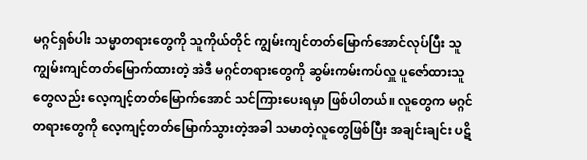မဂ္ဂင်ရှစ်ပါး သမ္မာတရားတွေကို သူကိုယ်တိုင် ကျွမ်းကျင်တတ်မြောက်အောင်လုပ်ပြီး သူ ကျွမ်းကျင်တတ်မြောက်ထားတဲ့ အဲဒီ မဂ္ဂင်တရားတွေကို ဆွမ်းကမ်းကပ်လှူ ပူဇော်ထားသူတွေလည်း လေ့ကျင့်တတ်မြောက်အောင် သင်ကြားပေးရမှာ ဖြစ်ပါတယ်။ လူတွေက မဂ္ဂင်တရားတွေကို လေ့ကျင့်တတ်မြောက်သွားတဲ့အခါ သမာတဲ့လူတွေဖြစ်ပြီး အချင်းချင်း ပဋိ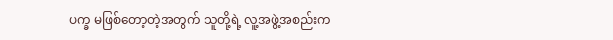ပက္ခ မဖြစ်တော့တဲ့အတွက် သူတို့ရဲ့ လူ့အဖွဲ့အစည်းက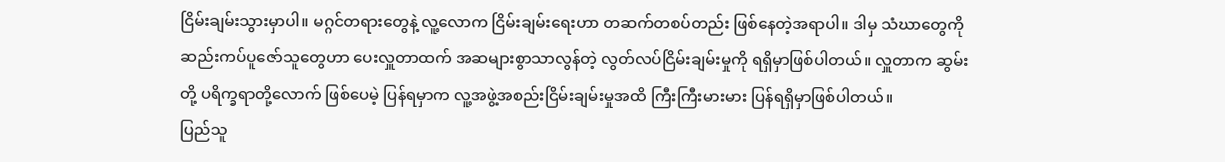ငြိမ်းချမ်းသွားမှာပါ။ မဂ္ဂင်တရားတွေနဲ့ လူ့လောက ငြိမ်းချမ်းရေးဟာ တဆက်တစပ်တည်း ဖြစ်နေတဲ့အရာပါ။ ဒါမှ သံဃာတွေကို ဆည်းကပ်ပူဇော်သူတွေဟာ ပေးလှူတာထက် အဆများစွာသာလွန်တဲ့ လွတ်လပ်ငြိမ်းချမ်းမှုကို ရရှိမှာဖြစ်ပါတယ်။ လှူတာက ဆွမ်းတို့ ပရိက္ခရာတို့လောက် ဖြစ်ပေမဲ့ ပြန်ရမှာက လူ့အဖွဲ့အစည်းငြိမ်းချမ်းမှုအထိ ကြီးကြီးမားမား ပြန်ရရှိမှာဖြစ်ပါတယ်။
ပြည်သူ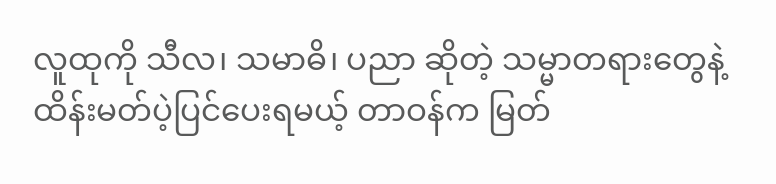လူထုကို သီလ၊ သမာဓိ၊ ပညာ ဆိုတဲ့ သမ္မာတရားတွေနဲ့ ထိန်းမတ်ပဲ့ပြင်ပေးရမယ့် တာဝန်က မြတ်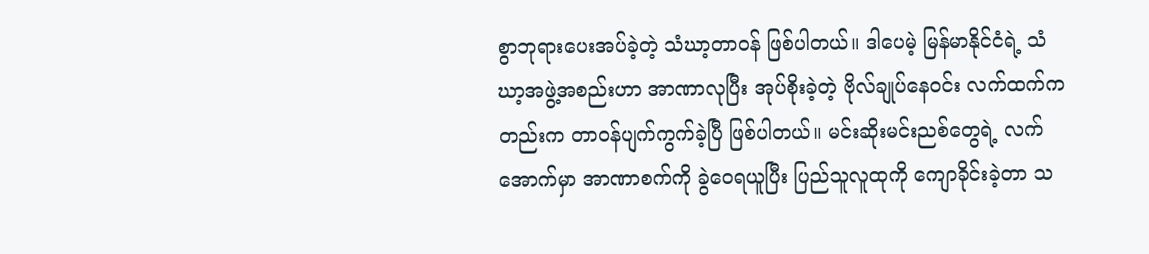စွာဘုရားပေးအပ်ခဲ့တဲ့ သံဃာ့တာဝန် ဖြစ်ပါတယ်။ ဒါပေမဲ့ မြန်မာနိုင်ငံရဲ့ သံဃာ့အဖွဲ့အစည်းဟာ အာဏာလုပြီး အုပ်စိုးခဲ့တဲ့ ဗိုလ်ချုပ်နေဝင်း လက်ထက်ကတည်းက တာဝန်ပျက်ကွက်ခဲ့ပြီ ဖြစ်ပါတယ်။ မင်းဆိုးမင်းညစ်တွေရဲ့ လက်အောက်မှာ အာဏာစက်ကို ခွဲဝေရယူပြီး ပြည်သူလူထုကို ကျောခိုင်းခဲ့တာ သ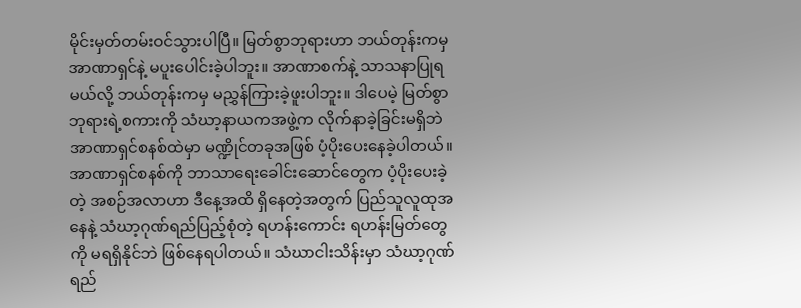မိုင်းမှတ်တမ်းဝင်သွားပါပြီ။ မြတ်စွာဘုရားဟာ ဘယ်တုန်းကမှ အာဏာရှင်နဲ့ မပူးပေါင်းခဲ့ပါဘူး။ အာဏာစက်နဲ့ သာသနာပြုရမယ်လို့ ဘယ်တုန်းကမှ မညွှန်ကြားခဲ့ဖူးပါဘူး။ ဒါပေမဲ့ မြတ်စွာဘုရားရဲ့စကားကို သံဃာ့နာယကအဖွဲ့က လိုက်နာခဲ့ခြင်းမရှိဘဲ အာဏာရှင်စနစ်ထဲမှာ မဏ္ဍိုင်တခုအဖြစ် ပံ့ပိုးပေးနေခဲ့ပါတယ်။
အာဏာရှင်စနစ်ကို ဘာသာရေးခေါင်းဆောင်တွေက ပံ့ပိုးပေးခဲ့တဲ့ အစဉ်အလာဟာ ဒီနေ့အထိ ရှိနေတဲ့အတွက် ပြည်သူလူထုအနေနဲ့ သံဃာ့ဂုဏ်ရည်ပြည့်စုံတဲ့ ရဟန်းကောင်း ရဟန်းမြတ်တွေကို မရရှိနိုင်ဘဲ ဖြစ်နေရပါတယ်။ သံဃာငါးသိန်းမှာ သံဃာ့ဂုဏ်ရည်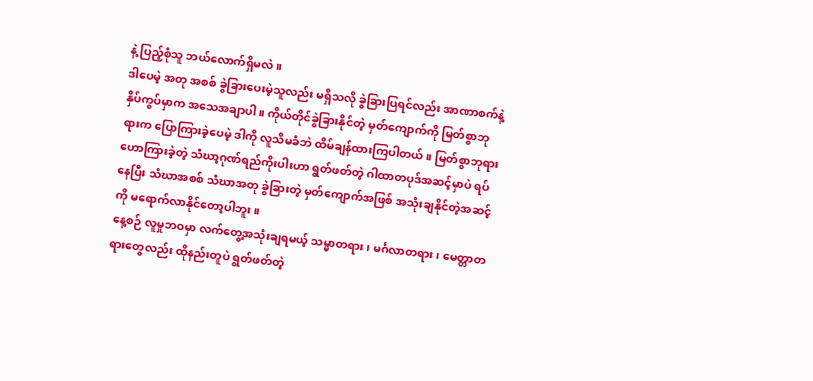နဲ့ ပြည့်စုံသူ ဘယ်လောက်ရှိမလဲ။
ဒါပေမဲ့ အတု အစစ် ခွဲခြားပေးမဲ့သူလည်း မရှိသလို ခွဲခြားပြရင်လည်း အာဏာစက်နဲ့ နှိပ်ကွပ်မှာက အသေအချာပါ။ ကိုယ်တိုင်ခွဲခြားနိုင်တဲ့ မှတ်ကျောက်ကို မြတ်စွာဘုရားက ပြောကြားခဲ့ပေမဲ့ ဒါကို လူသိမခံဘဲ ထိမ်ချန်ထားကြပါတယ်။ မြတ်စွာဘုရား ဟောကြားခဲ့တဲ့ သံဃာ့ဂုဏ်ရည်ကိုးပါးဟာ ရွတ်ဖတ်တဲ့ ဂါထာတပုဒ်အဆင့်မှာပဲ ရပ်နေပြီး သံဃာအစစ် သံဃာအတု ခွဲခြားတဲ့ မှတ်ကျောက်အဖြစ် အသုံးချနိုင်တဲ့အဆင့်ကို မရောက်လာနိုင်တော့ပါဘူး။
နေ့စဉ် လူမှုဘဝမှာ လက်တွေ့အသုံးချရမယ့် သမ္မာတရား၊ မင်္ဂလာတရား၊ မေတ္တာတရားတွေလည်း ထိုနည်းတူပဲ ရွတ်ဖတ်တဲ့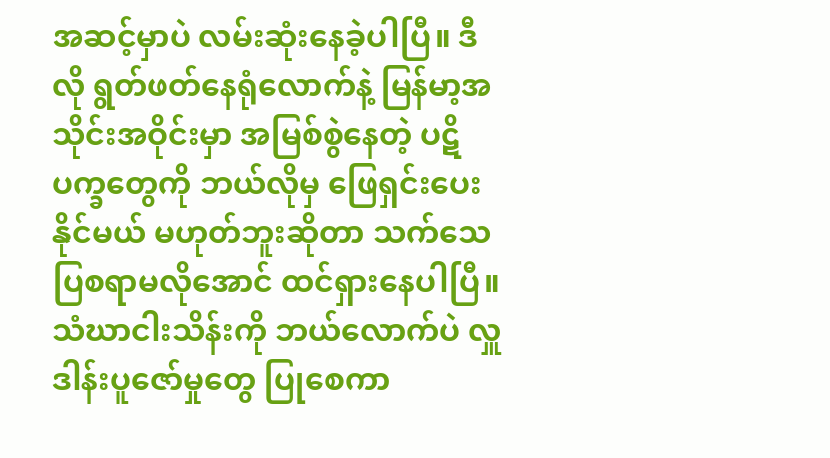အဆင့်မှာပဲ လမ်းဆုံးနေခဲ့ပါပြီ။ ဒီလို ရွတ်ဖတ်နေရုံလောက်နဲ့ မြန်မာ့အသိုင်းအဝိုင်းမှာ အမြစ်စွဲနေတဲ့ ပဋိပက္ခတွေကို ဘယ်လိုမှ ဖြေရှင်းပေးနိုင်မယ် မဟုတ်ဘူးဆိုတာ သက်သေပြစရာမလိုအောင် ထင်ရှားနေပါပြီ။
သံဃာငါးသိန်းကို ဘယ်လောက်ပဲ လှူဒါန်းပူဇော်မှုတွေ ပြုစေကာ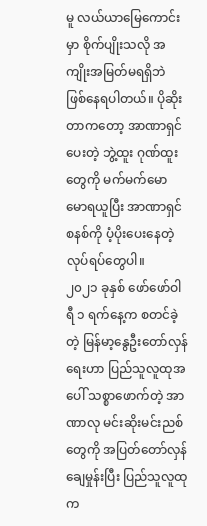မူ လယ်ယာမြေကောင်းမှာ စိုက်ပျိုးသလို အကျိုးအမြတ်မရရှိဘဲ ဖြစ်နေရပါတယ်။ ပိုဆိုးတာကတော့ အာဏာရှင်ပေးတဲ့ ဘွဲ့ထူး ဂုဏ်ထူးတွေကို မက်မက်မောမောရယူပြီး အာဏာရှင်စနစ်ကို ပံ့ပိုးပေးနေတဲ့ လုပ်ရပ်တွေပါ။
၂၀၂၁ ခုနှစ် ဖော်ဖော်ဝါရီ ၁ ရက်နေ့က စတင်ခဲ့တဲ့ မြန်မာ့နွေဦးတော်လှန်ရေးဟာ ပြည်သူလူထုအပေါ် သစ္စာဖောက်တဲ့ အာဏာလု မင်းဆိုးမင်းညစ်တွေကို အပြတ်တော်လှန်ချေမှုန်းပြီး ပြည်သူလူထုက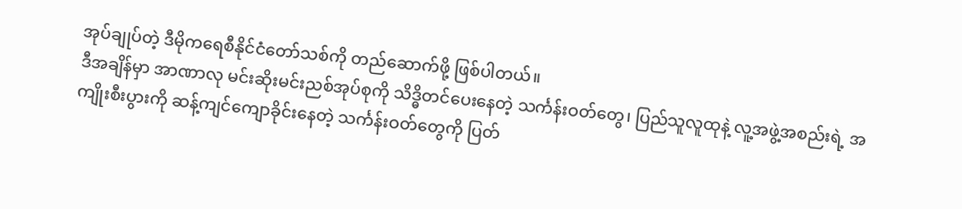အုပ်ချုပ်တဲ့ ဒီမိုကရေစီနိုင်ငံတော်သစ်ကို တည်ဆောက်ဖို့ ဖြစ်ပါတယ်။
ဒီအချိန်မှာ အာဏာလု မင်းဆိုးမင်းညစ်အုပ်စုကို သိဒ္ဓိတင်ပေးနေတဲ့ သင်္ကန်းဝတ်တွေ၊ ပြည်သူလူထုနဲ့ လူ့အဖွဲ့အစည်းရဲ့ အကျိုးစီးပွားကို ဆန့်ကျင်ကျောခိုင်းနေတဲ့ သင်္ကန်းဝတ်တွေကို ပြတ်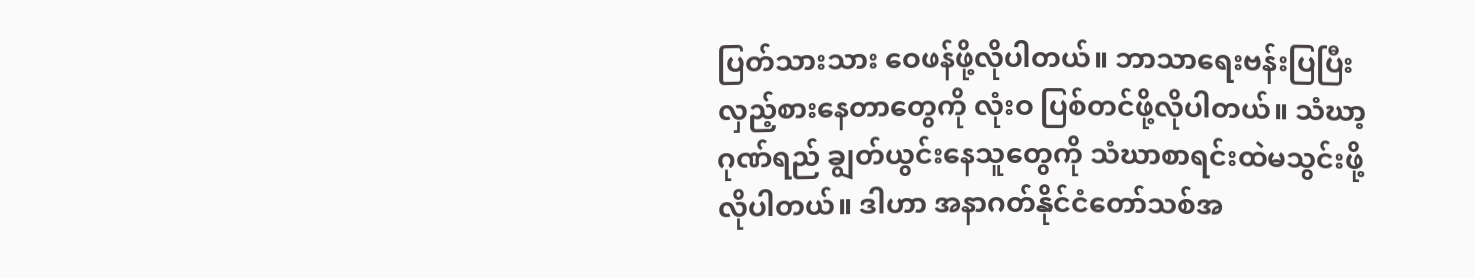ပြတ်သားသား ဝေဖန်ဖို့လိုပါတယ်။ ဘာသာရေးဗန်းပြပြီး လှည့်စားနေတာတွေကို လုံးဝ ပြစ်တင်ဖို့လိုပါတယ်။ သံဃာ့ဂုဏ်ရည် ချွတ်ယွင်းနေသူတွေကို သံဃာစာရင်းထဲမသွင်းဖို့ လိုပါတယ်။ ဒါဟာ အနာဂတ်နိုင်ငံတော်သစ်အ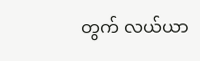တွက် လယ်ယာ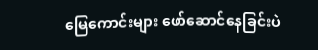မြေကောင်းများ ဖော်ဆောင်နေခြင်းပဲ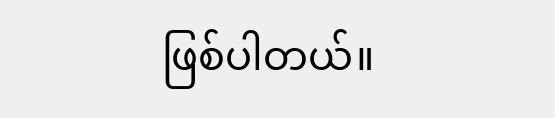ဖြစ်ပါတယ်။